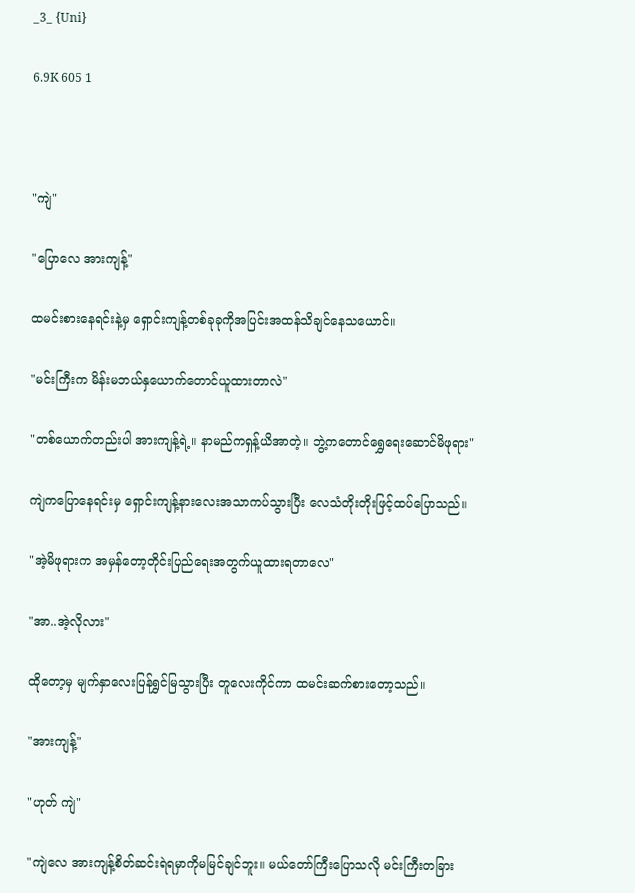_3_ {Uni}

6.9K 605 1



"ကျဲ"

"ပြောလေ အားကျန့်"

ထမင်းစားနေရင်းနဲ့မှ ရှောင်းကျန့်တစ်ခုခုကိုအပြင်းအထန်သိချင်နေသယောင်။

"မင်းကြီးက မိန်းမဘယ်နှယောက်တောင်ယူထားတာလဲ"

"တစ်ယောက်တည်းပါ အားကျန့်ရဲ့။ နာမည်ကရှန့်ယိအာတဲ့။ ဘွဲ့ကတောင်ရွှေရေးဆောင်မိဖုရား"

ကျဲကပြောနေရင်းမှ ရှောင်းကျန့်နားလေးအသာကပ်သွားပြီး လေသံတိုးတိုးဖြင့်ထပ်ပြောသည်။

"အဲ့မိဖုရားက အမှန်တော့တိုင်းပြည်ရေးအတွက်ယူထားရတာလေ"

"အာ..အဲ့လိုလား"

ထိုတော့မှ မျက်နှာလေးပြန်ရွှင်မြသွားပြီး တူလေးကိုင်ကာ ထမင်းဆက်စားတော့သည်။

"အားကျန့်"

"ဟုတ် ကျဲ"

"ကျဲလေ အားကျန့်စိတ်ဆင်းရဲရမှာကိုမမြင်ချင်ဘူး။ မယ်တော်ကြီးပြောသလို မင်းကြီးတခြား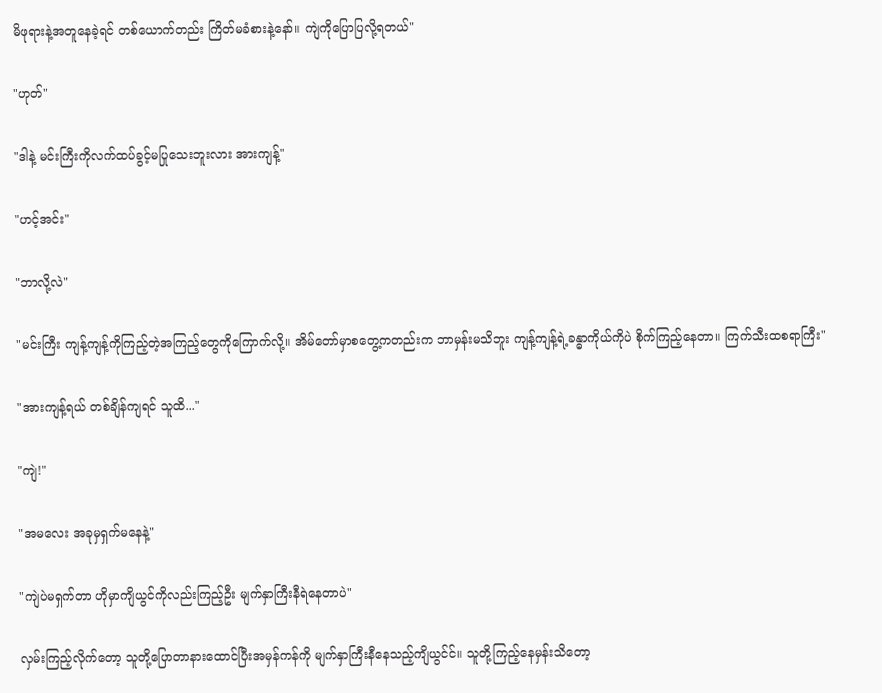မိဖုရားနဲ့အတူနေခဲ့ရင် တစ်ယောက်တည်း ကြိတ်မခံစားနဲ့နော်။ ကျဲကိုပြောပြလို့ရတယ်"

"ဟုတ်"

"ဒါနဲ့ မင်းကြီးကိုလက်ထပ်ခွင့်မပြုသေးဘူးလား အားကျန့်"

"ဟင့်အင်း"

"ဘာလို့လဲ"

"မင်းကြီး ကျန့်ကျန့်ကိုကြည့်တဲ့အကြည့်တွေကိုကြောက်လို့။ အိမ်တော်မှာစတွေ့ကတည်းက ဘာမှန်းမသိဘူး ကျန့်ကျန့်ရဲ့ခန္ဓာကိုယ်ကိုပဲ စိုက်ကြည့်နေတာ။ ကြက်သီးထစရာကြီး"

"အားကျန့်ရယ် တစ်ချိန်ကျရင် သူထိ..."

"ကျဲ!"

"အမလေး အခုမှရှက်မနေနဲ့"

"ကျဲပဲမရှက်တာ ဟိုမှာကျိယွင်ကိုလည်းကြည့်ဦး မျက်နှာကြီးနီရဲနေတာပဲ"

လှမ်းကြည့်လိုက်တော့ သူတို့ပြောတာနားထောင်ပြီးအမှန်ကန်ကို မျက်နှာကြီးနီနေသည့်ကျိယွင်င်။ သူတို့ကြည့်နေမှန်းသိတော့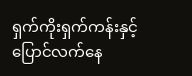ရှက်ကိုးရှက်ကန်းနှင့် ပြောင်လက်နေ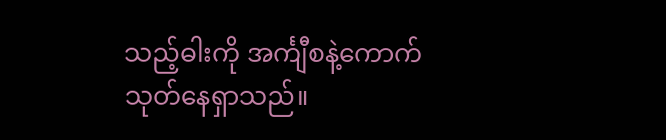သည့်ဓါးကို အင်္ကျီစနဲ့ကောက်သုတ်နေရှာသည်။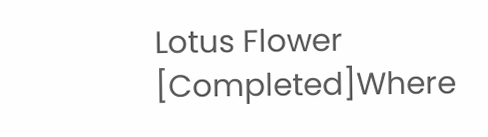Lotus Flower [Completed]Where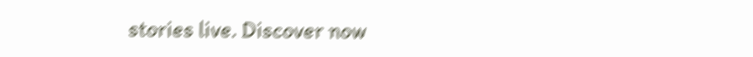stories live. Discover now